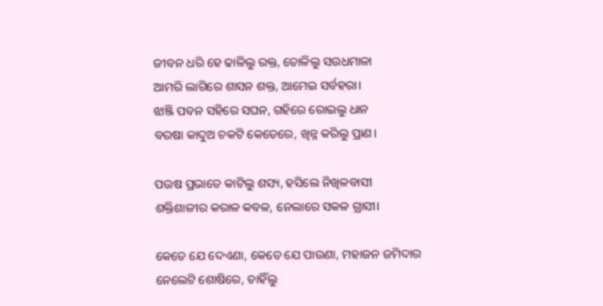ଜୀବନ ଧରି ହେ ଢାଳିଲୁ ରକ୍ତ, ତୋଳିଲୁ ସଉଧମାଳା
ଆମରି ଲାଗିରେ ଶାସନ ଶକ୍ତ, ଆମେଇ ସର୍ବହରା।
ଝାଞ୍ଜି ପବନ ସହିରେ ସଘନ, ଗହିରେ ରୋଇଲୁ ଧାନ
ବରଷା କାଦୁଅ ଚକଟି କେତେରେ, ଖିନ୍ନ କରିଲୁ ପ୍ରାଣ।

ପଉଷ ପ୍ରଭାତେ କାଟିଲୁ ଶସ୍ୟ, ହସିଲେ ନିଖିଳବାସୀ
ଶକ୍ତିଶାଳୀର କରାଳ କବଳ, ନେଲାରେ ସକଳ ଗ୍ରାସୀ।

କେତେ ଯେ ଦେଏଣା, କେତେ ଯେ ପାଉଣା, ମହାଜନ ଜମିଦାର
ନେଲେଟି ଶୋଷିରେ, ଚାହିଁଲୁ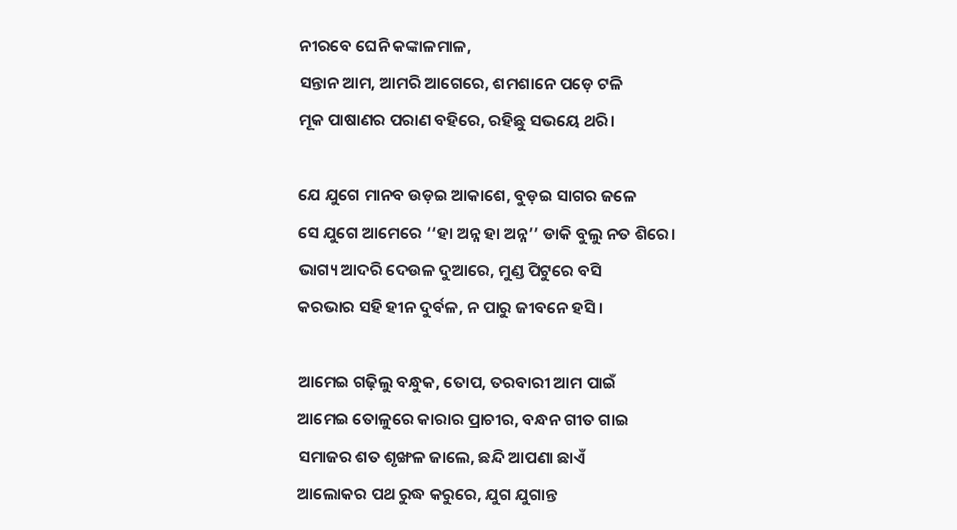ନୀରବେ ଘେନି କଙ୍କାଳମାଳ,
ସନ୍ତାନ ଆମ, ଆମରି ଆଗେରେ, ଶମଶାନେ ପଡ଼େ ଟଳି
ମୂକ ପାଷାଣର ପରାଣ ବହିରେ, ରହିଛୁ ସଭୟେ ଥରି।

ଯେ ଯୁଗେ ମାନବ ଉଡ଼ଇ ଆକାଶେ, ବୁଡ଼ଇ ସାଗର ଜଳେ
ସେ ଯୁଗେ ଆମେରେ ‘‘ହା ଅନ୍ନ ହା ଅନ୍ନ’’ ଡାକି ବୁଲୁ ନତ ଶିରେ।
ଭାଗ୍ୟ ଆଦରି ଦେଉଳ ଦୁଆରେ, ମୁଣ୍ଡ ପିଟୁରେ ବସି
କରଭାର ସହି ହୀନ ଦୁର୍ବଳ, ନ ପାରୁ ଜୀବନେ ହସି।

ଆମେଇ ଗଢ଼ିଲୁ ବନ୍ଧୁକ, ତୋପ, ତରବାରୀ ଆମ ପାଇଁ
ଆମେଇ ତୋଳୁରେ କାରାର ପ୍ରାଚୀର, ବନ୍ଧନ ଗୀତ ଗାଇ
ସମାଜର ଶତ ଶୃଙ୍ଖଳ ଜାଲେ, ଛନ୍ଦି ଆପଣା ଛାଏଁ
ଆଲୋକର ପଥ ରୁଦ୍ଧ କରୁରେ, ଯୁଗ ଯୁଗାନ୍ତ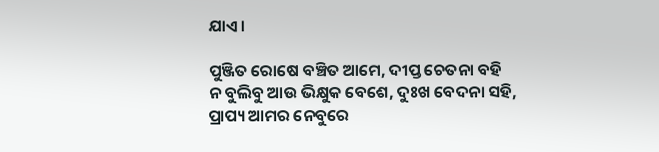ଯାଏ।

ପୁଞ୍ଜିତ ରୋଷେ ବଞ୍ଚିତ ଆମେ, ଦୀପ୍ତ ଚେତନା ବହି
ନ ବୁଲିବୁ ଆଉ ଭିକ୍ଷୁକ ବେଶେ, ଦୁଃଖ ବେଦନା ସହି,
ପ୍ରାପ୍ୟ ଆମର ନେବୁରେ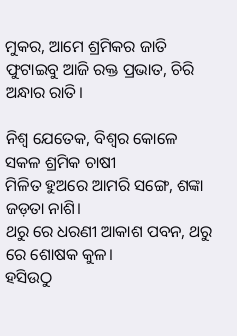ମୁକର, ଆମେ ଶ୍ରମିକର ଜାତି
ଫୁଟାଇବୁ ଆଜି ରକ୍ତ ପ୍ରଭାତ, ଚିରି ଅନ୍ଧାର ରାତି।

ନିଶ୍ବ ଯେତେକ, ବିଶ୍ବର କୋଳେ ସକଳ ଶ୍ରମିକ ଚାଷୀ
ମିଳିତ ହୁଅରେ ଆମରି ସଙ୍ଗେ, ଶଙ୍କା ଜଡ଼ତା ନାଶି।
ଥରୁ ରେ ଧରଣୀ ଆକାଶ ପବନ, ଥରୁ ରେ ଶୋଷକ କୁଳ।
ହସିଉଠୁ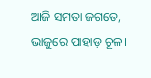ଆଜି ସମତା ଜଗତେ, ଭାଜୁରେ ପାହାଡ଼ ଚୂଳ।